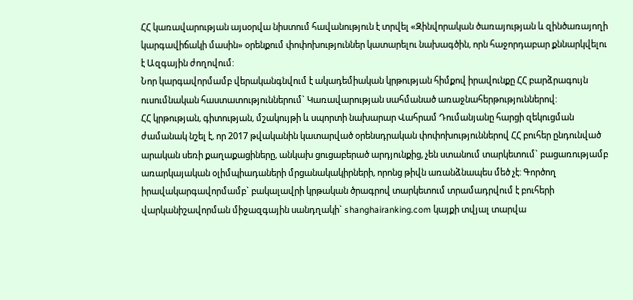ՀՀ կառավարության այսօրվա նիստում հավանություն է տրվել «Զինվորական ծառայության և զինծառայողի կարգավիճակի մասին» օրենքում փոփոխություններ կատարելու նախագծին, որն հաջորդաբար քննարկվելու է Ազգային ժողովում:
Նոր կարգավորմամբ վերականգնվում է ակադեմիական կրթության հիմքով իրավունքը ՀՀ բարձրագույն ուսումնական հաստատություններում` Կառավարության սահմանած առաջնահերթություններով:
ՀՀ կրթության, գիտության, մշակույթի և սպորտի նախարար Վահրամ Դումանյանը հարցի զեկուցման ժամանակ նշել է, որ 2017 թվականին կատարված օրենսդրական փոփոխություններով ՀՀ բուհեր ընդունված արական սեռի քաղաքացիները, անկախ ցուցաբերած արդյունքից, չեն ստանում տարկետում` բացառությամբ առարկայական օլիմպիադաների մրցանակակիրների, որոնց թիվն առանձնապես մեծ չէ: Գործող իրավակարգավորմամբ` բակալավրի կրթական ծրագրով տարկետում տրամադրվում է բուհերի վարկանիշավորման միջազգային սանդղակի` shanghairanking.com կայքի տվյալ տարվա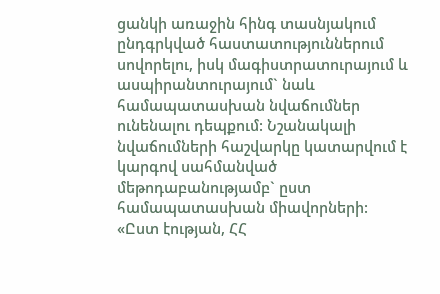ցանկի առաջին հինգ տասնյակում ընդգրկված հաստատություններում սովորելու, իսկ մագիստրատուրայում և ասպիրանտուրայում` նաև համապատասխան նվաճումներ ունենալու դեպքում: Նշանակալի նվաճումների հաշվարկը կատարվում է կարգով սահմանված մեթոդաբանությամբ` ըստ համապատասխան միավորների:
«Ըստ էության, ՀՀ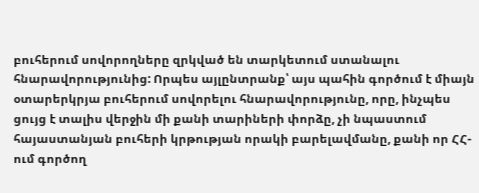բուհերում սովորողները զրկված են տարկետում ստանալու հնարավորությունից: Որպես այլընտրանք՝ այս պահին գործում է միայն օտարերկրյա բուհերում սովորելու հնարավորությունը, որը, ինչպես ցույց է տալիս վերջին մի քանի տարիների փորձը, չի նպաստում հայաստանյան բուհերի կրթության որակի բարելավմանը, քանի որ ՀՀ-ում գործող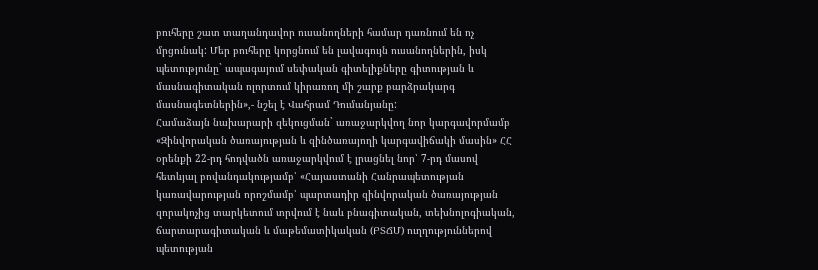բուհերը շատ տաղանդավոր ուսանողների համար դառնում են ոչ մրցունակ: Մեր բուհերը կորցնում են լավագույն ուսանողներին, իսկ պետությունը` ապագայում սեփական գիտելիքները գիտության և մասնագիտական ոլորտում կիրառող մի շարք բարձրակարգ մասնագետներին»,- նշել է Վահրամ Դումանյանը:
Համաձայն նախարարի զեկուցման` առաջարկվող նոր կարգավորմամբ «Զինվորական ծառայության և զինծառայողի կարգավիճակի մասին» ՀՀ օրենքի 22-րդ հոդվածն առաջարկվում է լրացնել նոր՝ 7-րդ մասով հետևյալ բովանդակությամբ՝ «Հայաստանի Հանրապետության կառավարության որոշմամբ՝ պարտադիր զինվորական ծառայության զորակոչից տարկետում տրվում է նաև բնագիտական, տեխնոլոգիական, ճարտարագիտական և մաթեմատիկական (ԲՏՃՄ) ուղղություններով պետության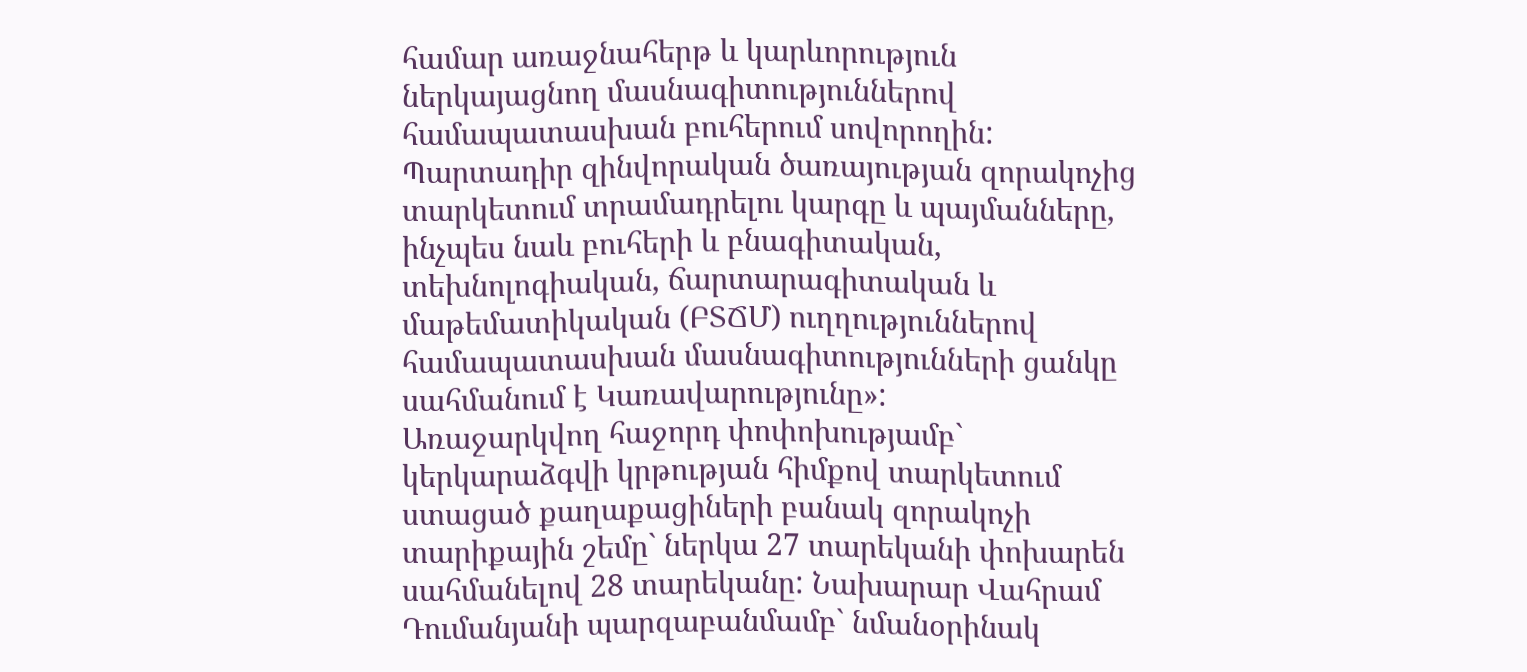համար առաջնահերթ և կարևորություն ներկայացնող մասնագիտություններով համապատասխան բուհերում սովորողին: Պարտադիր զինվորական ծառայության զորակոչից տարկետում տրամադրելու կարգը և պայմանները, ինչպես նաև բուհերի և բնագիտական, տեխնոլոգիական, ճարտարագիտական և մաթեմատիկական (ԲՏՃՄ) ուղղություններով համապատասխան մասնագիտությունների ցանկը սահմանում է Կառավարությունը»:
Առաջարկվող հաջորդ փոփոխությամբ` կերկարաձգվի կրթության հիմքով տարկետում ստացած քաղաքացիների բանակ զորակոչի տարիքային շեմը` ներկա 27 տարեկանի փոխարեն սահմանելով 28 տարեկանը: Նախարար Վահրամ Դումանյանի պարզաբանմամբ` նմանօրինակ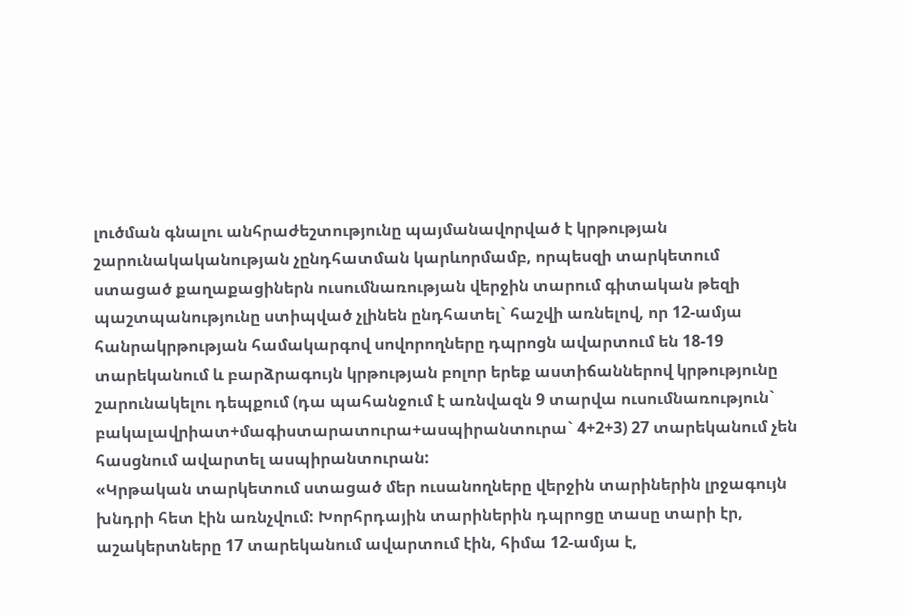լուծման գնալու անհրաժեշտությունը պայմանավորված է կրթության շարունակականության չընդհատման կարևորմամբ, որպեսզի տարկետում ստացած քաղաքացիներն ուսումնառության վերջին տարում գիտական թեզի պաշտպանությունը ստիպված չլինեն ընդհատել` հաշվի առնելով, որ 12-ամյա հանրակրթության համակարգով սովորողները դպրոցն ավարտում են 18-19 տարեկանում և բարձրագույն կրթության բոլոր երեք աստիճաններով կրթությունը շարունակելու դեպքում (դա պահանջում է առնվազն 9 տարվա ուսումնառություն` բակալավրիատ+մագիստարատուրա+ասպիրանտուրա` 4+2+3) 27 տարեկանում չեն հասցնում ավարտել ասպիրանտուրան:
«Կրթական տարկետում ստացած մեր ուսանողները վերջին տարիներին լրջագույն խնդրի հետ էին առնչվում: Խորհրդային տարիներին դպրոցը տասը տարի էր, աշակերտները 17 տարեկանում ավարտում էին, հիմա 12-ամյա է,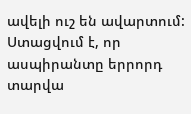ավելի ուշ են ավարտում: Ստացվում է, որ ասպիրանտը երրորդ տարվա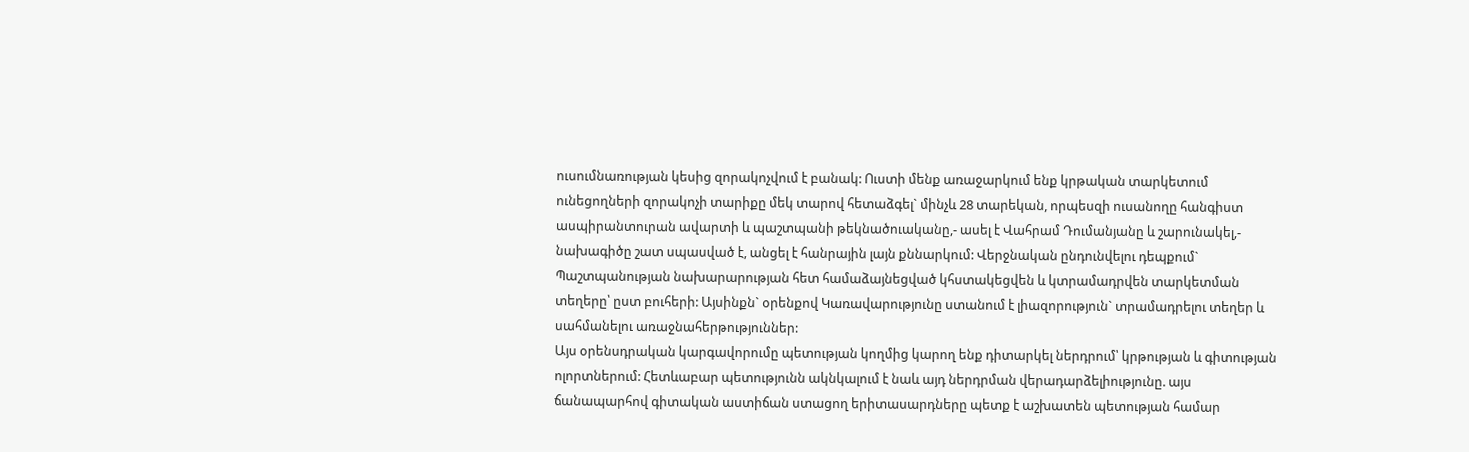ուսումնառության կեսից զորակոչվում է բանակ: Ուստի մենք առաջարկում ենք կրթական տարկետում ունեցողների զորակոչի տարիքը մեկ տարով հետաձգել` մինչև 28 տարեկան, որպեսզի ուսանողը հանգիստ ասպիրանտուրան ավարտի և պաշտպանի թեկնածուականը,- ասել է Վահրամ Դումանյանը և շարունակել,- նախագիծը շատ սպասված է, անցել է հանրային լայն քննարկում: Վերջնական ընդունվելու դեպքում` Պաշտպանության նախարարության հետ համաձայնեցված կհստակեցվեն և կտրամադրվեն տարկետման տեղերը՝ ըստ բուհերի: Այսինքն` օրենքով Կառավարությունը ստանում է լիազորություն` տրամադրելու տեղեր և սահմանելու առաջնահերթություններ:
Այս օրենսդրական կարգավորումը պետության կողմից կարող ենք դիտարկել ներդրում՝ կրթության և գիտության ոլորտներում: Հետևաբար պետությունն ակնկալում է նաև այդ ներդրման վերադարձելիությունը. այս ճանապարհով գիտական աստիճան ստացող երիտասարդները պետք է աշխատեն պետության համար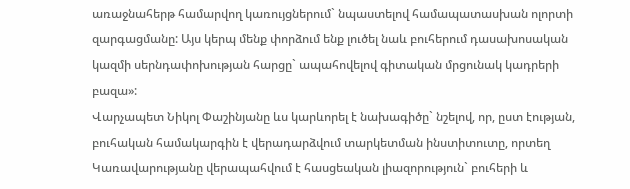առաջնահերթ համարվող կառույցներում` նպաստելով համապատասխան ոլորտի զարգացմանը: Այս կերպ մենք փորձում ենք լուծել նաև բուհերում դասախոսական կազմի սերնդափոխության հարցը` ապահովելով գիտական մրցունակ կադրերի բազա»:
Վարչապետ Նիկոլ Փաշինյանը ևս կարևորել է նախագիծը` նշելով, որ, ըստ էության, բուհական համակարգին է վերադարձվում տարկետման ինստիտուտը, որտեղ Կառավարությանը վերապահվում է հասցեական լիազորություն` բուհերի և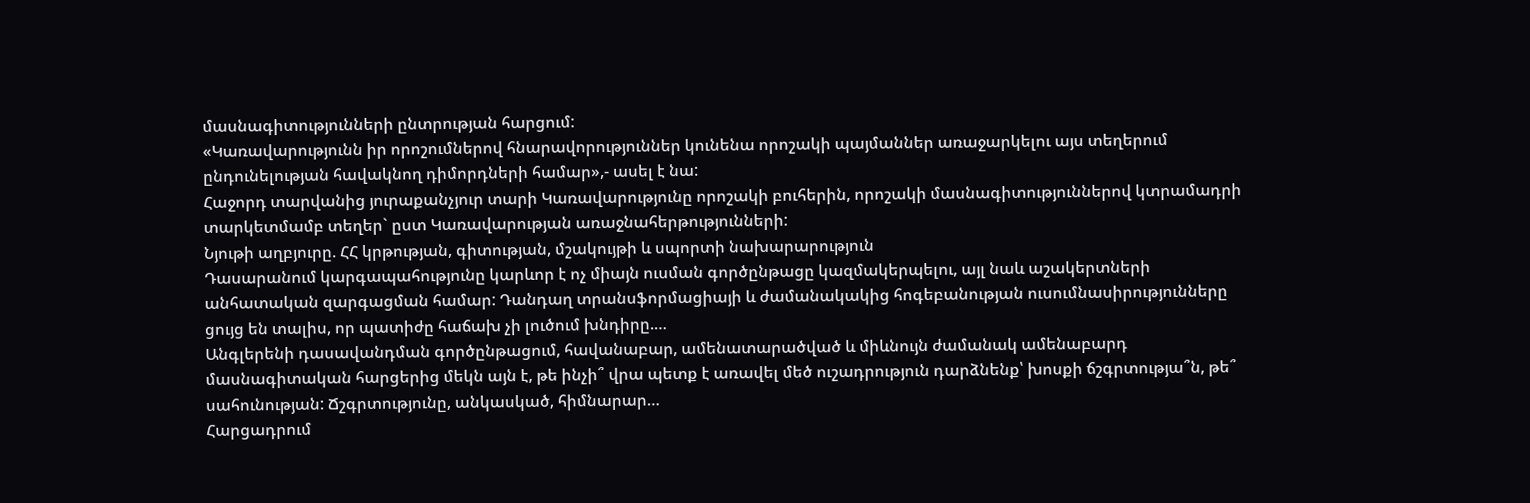մասնագիտությունների ընտրության հարցում:
«Կառավարությունն իր որոշումներով հնարավորություններ կունենա որոշակի պայմաններ առաջարկելու այս տեղերում ընդունելության հավակնող դիմորդների համար»,- ասել է նա:
Հաջորդ տարվանից յուրաքանչյուր տարի Կառավարությունը որոշակի բուհերին, որոշակի մասնագիտություններով կտրամադրի տարկետմամբ տեղեր` ըստ Կառավարության առաջնահերթությունների:
Նյութի աղբյուրը. ՀՀ կրթության, գիտության, մշակույթի և սպորտի նախարարություն
Դասարանում կարգապահությունը կարևոր է ոչ միայն ուսման գործընթացը կազմակերպելու, այլ նաև աշակերտների անհատական զարգացման համար: Դանդաղ տրանսֆորմացիայի և ժամանակակից հոգեբանության ուսումնասիրությունները ցույց են տալիս, որ պատիժը հաճախ չի լուծում խնդիրը.…
Անգլերենի դասավանդման գործընթացում, հավանաբար, ամենատարածված և միևնույն ժամանակ ամենաբարդ մասնագիտական հարցերից մեկն այն է, թե ինչի՞ վրա պետք է առավել մեծ ուշադրություն դարձնենք՝ խոսքի ճշգրտությա՞ն, թե՞ սահունության: Ճշգրտությունը, անկասկած, հիմնարար…
Հարցադրում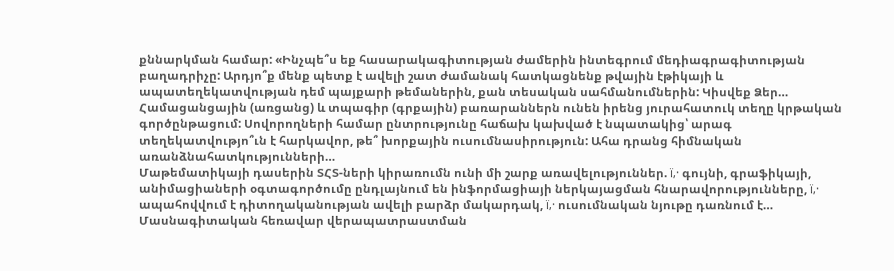քննարկման համար: «Ինչպե՞ս եք հասարակագիտության ժամերին ինտեգրում մեդիագրագիտության բաղադրիչը: Արդյո՞ք մենք պետք է ավելի շատ ժամանակ հատկացնենք թվային էթիկայի և ապատեղեկատվության դեմ պայքարի թեմաներին, քան տեսական սահմանումներին: Կիսվեք Ձեր…
Համացանցային (առցանց) և տպագիր (գրքային) բառարաններն ունեն իրենց յուրահատուկ տեղը կրթական գործընթացում: Սովորողների համար ընտրությունը հաճախ կախված է նպատակից՝ արագ տեղեկատվությո՞ւն է հարկավոր, թե՞ խորքային ուսումնասիրություն: Ահա դրանց հիմնական առանձնահատկությունների…
Մաթեմատիկայի դասերին ՏՀՏ-ների կիրառումն ունի մի շարք առավելություններ. ï‚· գույնի, գրաֆիկայի, անիմացիաների օգտագործումը ընդլայնում են ինֆորմացիայի ներկայացման հնարավորությունները, ï‚· ապահովվում է դիտողականության ավելի բարձր մակարդակ, ï‚· ուսումնական նյութը դառնում է…
Մասնագիտական հեռավար վերապատրաստման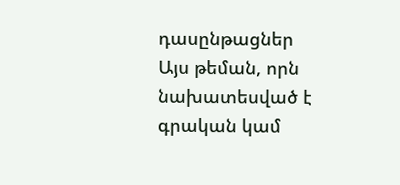դասընթացներ
Այս թեման, որն նախատեսված է գրական կամ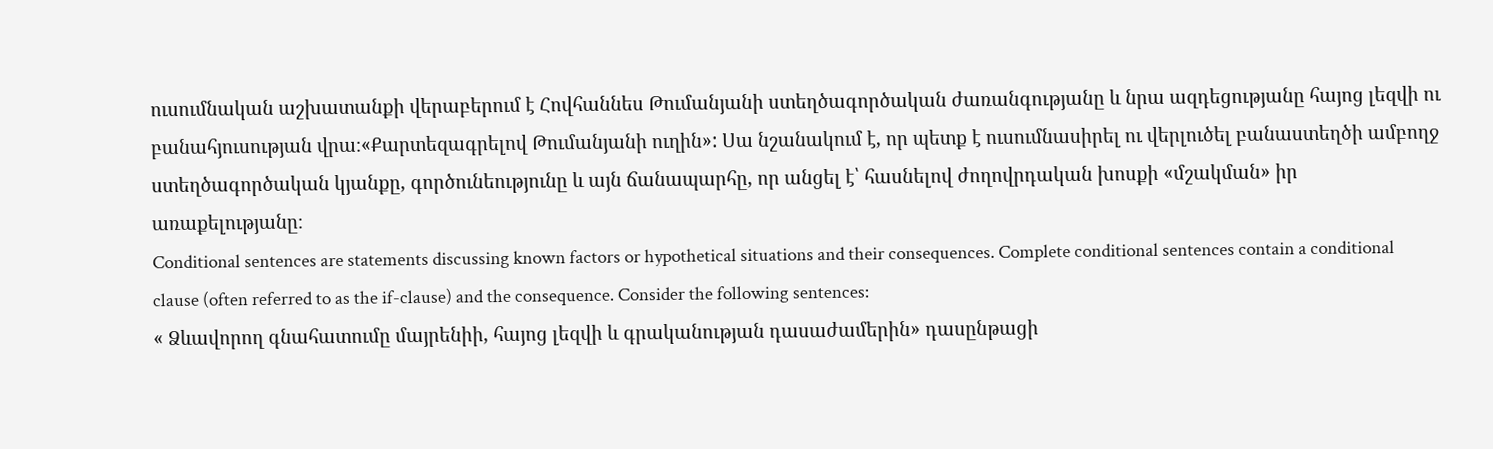ուսումնական աշխատանքի վերաբերում է Հովհաննես Թումանյանի ստեղծագործական ժառանգությանը և նրա ազդեցությանը հայոց լեզվի ու բանահյուսության վրա։«Քարտեզագրելով Թումանյանի ուղին»: Սա նշանակում է, որ պետք է ուսումնասիրել ու վերլուծել բանաստեղծի ամբողջ ստեղծագործական կյանքը, գործունեությունը և այն ճանապարհը, որ անցել է՝ հասնելով ժողովրդական խոսքի «մշակման» իր առաքելությանը։
Conditional sentences are statements discussing known factors or hypothetical situations and their consequences. Complete conditional sentences contain a conditional clause (often referred to as the if-clause) and the consequence. Consider the following sentences:
« Ձևավորող գնահատումը մայրենիի, հայոց լեզվի և գրականության դասաժամերին» դասընթացի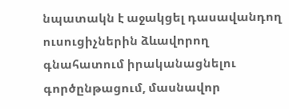նպատակն է աջակցել դասավանդող ուսուցիչներին ձևավորող գնահատում իրականացնելու գործընթացում, մասնավոր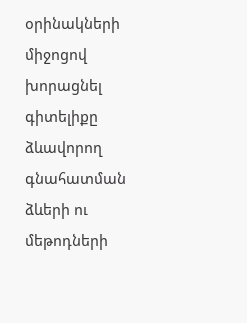օրինակների միջոցով խորացնել գիտելիքը ձևավորող գնահատման ձևերի ու մեթոդների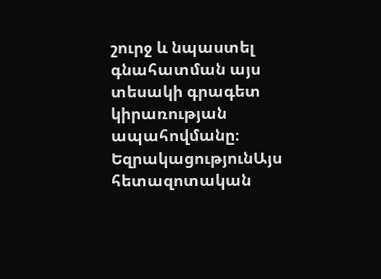շուրջ և նպաստել գնահատման այս տեսակի գրագետ կիրառության ապահովմանը։
ԵզրակացությունԱյս հետազոտական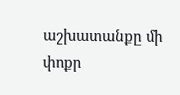աշխատանքը մի փոքր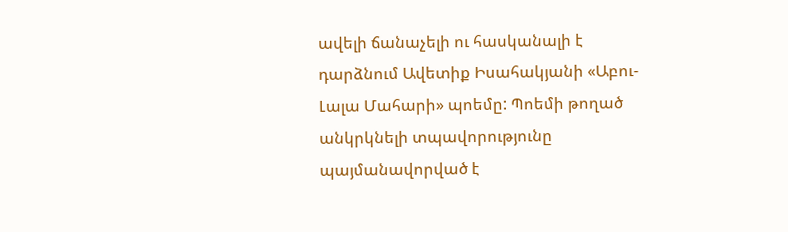ավելի ճանաչելի ու հասկանալի է դարձնում Ավետիք Իսահակյանի «Աբու-Լալա Մահարի» պոեմը: Պոեմի թողած անկրկնելի տպավորությունը պայմանավորված է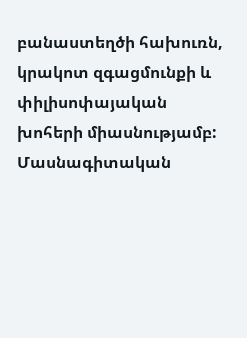բանաստեղծի հախուռն, կրակոտ զգացմունքի և փիլիսոփայական խոհերի միասնությամբ:
Մասնագիտական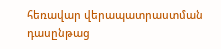հեռավար վերապատրաստման դասընթաց